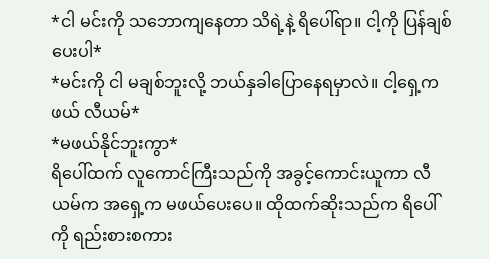*ငါ မင်းကို သဘောကျနေတာ သိရဲ့နဲ့ ရိပေါ်ရာ။ ငါ့ကို ပြန်ချစ်ပေးပါ*
*မင်းကို ငါ မချစ်ဘူးလို့ ဘယ်နှခါပြောနေရမှာလဲ။ ငါ့ရှေ့ကဖယ် လီယမ်*
*မဖယ်နိုင်ဘူးကွာ*
ရိပေါ်ထက် လူကောင်ကြီးသည်ကို အခွင့်ကောင်းယူကာ လီယမ်က အရှေ့က မဖယ်ပေးပေ။ ထိုထက်ဆိုးသည်က ရိပေါ်ကို ရည်းစားစကား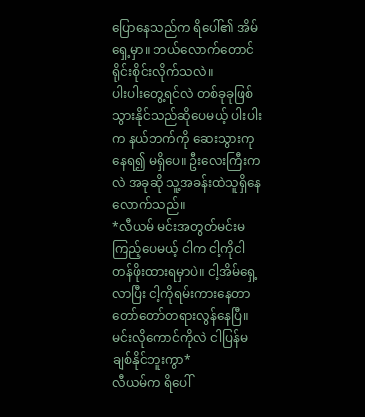ပြောနေသည်က ရိပေါ်၏ အိမ်ရှေ့မှာ။ ဘယ်လောက်တောင် ရိုင်းစိုင်းလိုက်သလဲ။
ပါးပါးတွေ့ရင်လဲ တစ်ခုခုဖြစ်သွားနိုင်သည်ဆိုပေမယ့် ပါးပါးက နယ်ဘက်ကို ဆေးသွားကုနေရ၍ မရှိပေ။ ဦးလေးကြီးကလဲ အခုဆို သူ့အခန်းထဲသူရှိနေလောက်သည်။
*လီယမ် မင်းအတွတ်မင်းမကြည့်ပေမယ့် ငါက ငါ့ကိုငါ တန်ဖိုးထားရမှာပဲ။ ငါ့အိမ်ရှေ့လာပြီး ငါ့ကိုရမ်းကားနေတာ တော်တော်တရားလွန်နေပြီ။ မင်းလိုကောင်ကိုလဲ ငါပြန်မချစ်နိုင်ဘူးကွာ*
လီယမ်က ရိပေါ်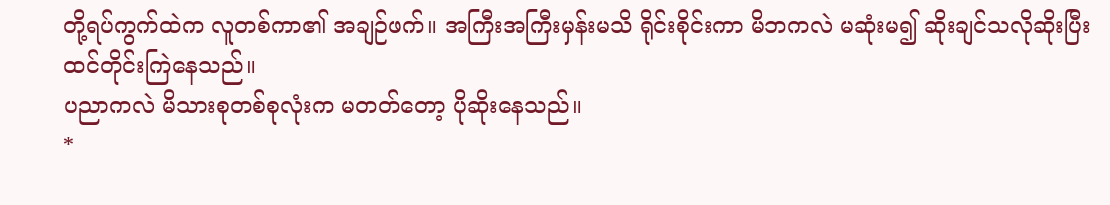တို့ရပ်ကွက်ထဲက လူတစ်ကာ၏ အချဉ်ဖက်။ အကြီးအကြီးမှန်းမသိ ရိုင်းစိုင်းကာ မိဘကလဲ မဆုံးမ၍ ဆိုးချင်သလိုဆိုးပြီး ထင်တိုင်းကြဲနေသည်။
ပညာကလဲ မိသားစုတစ်စုလုံးက မတတ်တော့ ပိုဆိုးနေသည်။
*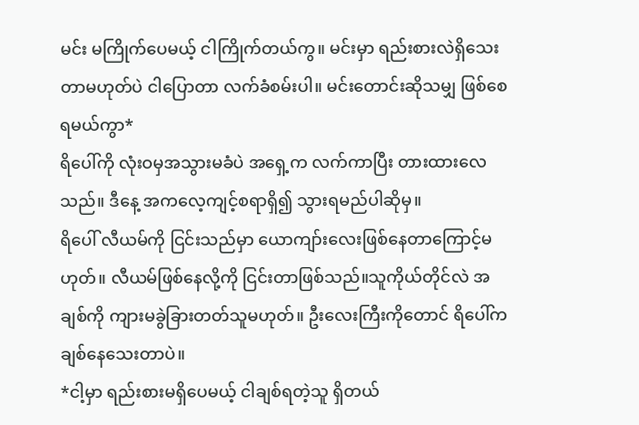မင်း မကြိုက်ပေမယ့် ငါကြိုက်တယ်ကွ။ မင်းမှာ ရည်းစားလဲရှိသေးတာမဟုတ်ပဲ ငါပြောတာ လက်ခံစမ်းပါ။ မင်းတောင်းဆိုသမျှ ဖြစ်စေရမယ်ကွာ*
ရိပေါ်ကို လုံးဝမှအသွားမခံပဲ အရှေ့က လက်ကာပြီး တားထားလေသည်။ ဒီနေ့ အကလေ့ကျင့်စရာရှိ၍ သွားရမည်ပါဆိုမှ။
ရိပေါ် လီယမ်ကို ငြင်းသည်မှာ ယောကျာ်းလေးဖြစ်နေတာကြောင့်မဟုတ်။ လီယမ်ဖြစ်နေလို့ကို ငြင်းတာဖြစ်သည်။သူကိုယ်တိုင်လဲ အချစ်ကို ကျားမခွဲခြားတတ်သူမဟုတ်။ ဦးလေးကြီးကိုတောင် ရိပေါ်က ချစ်နေသေးတာပဲ။
*ငါ့မှာ ရည်းစားမရှိပေမယ့် ငါချစ်ရတဲ့သူ ရှိတယ်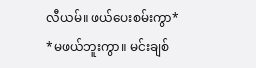လီယမ်။ ဖယ်ပေးစမ်းကွာ*
*မဖယ်ဘူးကွာ။ မင်းချစ်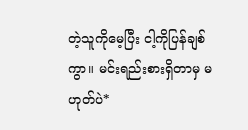တဲ့သူကိုမေ့ပြီး ငါ့ကိုပြန်ချစ်ကွာ။ မင်းရည်းစားရှိတာမှ မဟုတ်ပဲ*